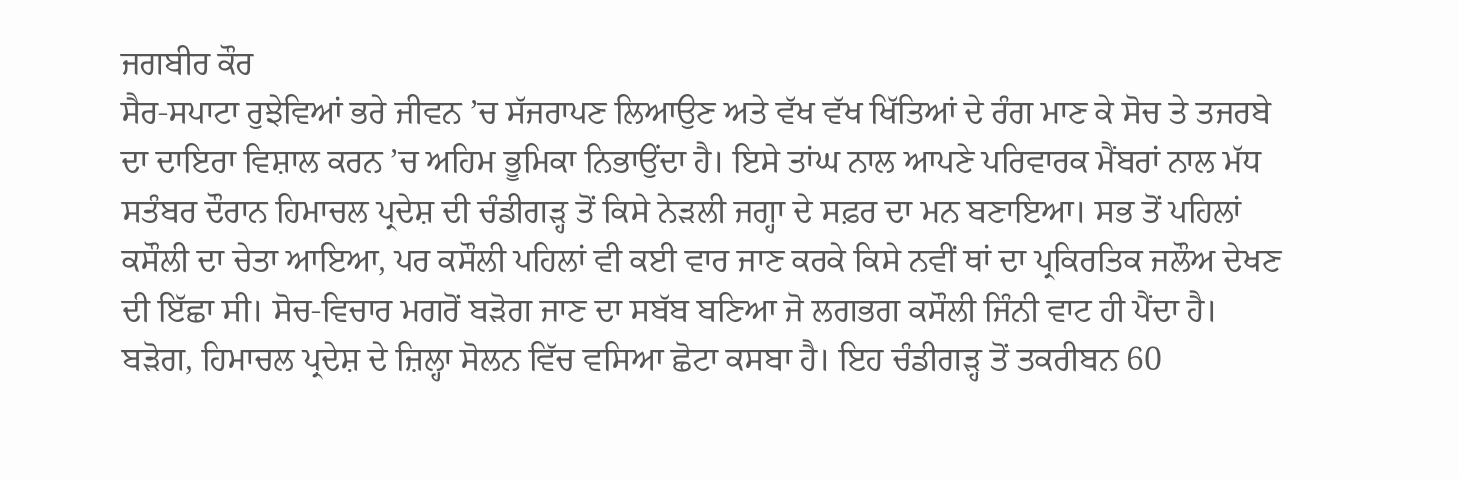ਜਗਬੀਰ ਕੌਰ
ਸੈਰ-ਸਪਾਟਾ ਰੁਝੇਵਿਆਂ ਭਰੇ ਜੀਵਨ ’ਚ ਸੱਜਰਾਪਣ ਲਿਆਉਣ ਅਤੇ ਵੱਖ ਵੱਖ ਖਿੱਤਿਆਂ ਦੇ ਰੰਗ ਮਾਣ ਕੇ ਸੋਚ ਤੇ ਤਜਰਬੇ ਦਾ ਦਾਇਰਾ ਵਿਸ਼ਾਲ ਕਰਨ ’ਚ ਅਹਿਮ ਭੂਮਿਕਾ ਨਿਭਾਉਂਦਾ ਹੈ। ਇਸੇ ਤਾਂਘ ਨਾਲ ਆਪਣੇ ਪਰਿਵਾਰਕ ਮੈਂਬਰਾਂ ਨਾਲ ਮੱਧ ਸਤੰਬਰ ਦੌਰਾਨ ਹਿਮਾਚਲ ਪ੍ਰਦੇਸ਼ ਦੀ ਚੰਡੀਗੜ੍ਹ ਤੋਂ ਕਿਸੇ ਨੇੜਲੀ ਜਗ੍ਹਾ ਦੇ ਸਫ਼ਰ ਦਾ ਮਨ ਬਣਾਇਆ। ਸਭ ਤੋਂ ਪਹਿਲਾਂ ਕਸੌਲੀ ਦਾ ਚੇਤਾ ਆਇਆ, ਪਰ ਕਸੌਲੀ ਪਹਿਲਾਂ ਵੀ ਕਈ ਵਾਰ ਜਾਣ ਕਰਕੇ ਕਿਸੇ ਨਵੀਂ ਥਾਂ ਦਾ ਪ੍ਰਕਿਰਤਿਕ ਜਲੌਅ ਦੇਖਣ ਦੀ ਇੱਛਾ ਸੀ। ਸੋਚ-ਵਿਚਾਰ ਮਗਰੋਂ ਬੜੋਗ ਜਾਣ ਦਾ ਸਬੱਬ ਬਣਿਆ ਜੋ ਲਗਭਗ ਕਸੌਲੀ ਜਿੰਨੀ ਵਾਟ ਹੀ ਪੈਂਦਾ ਹੈ।
ਬੜੋਗ, ਹਿਮਾਚਲ ਪ੍ਰਦੇਸ਼ ਦੇ ਜ਼ਿਲ੍ਹਾ ਸੋਲਨ ਵਿੱਚ ਵਸਿਆ ਛੋਟਾ ਕਸਬਾ ਹੈ। ਇਹ ਚੰਡੀਗੜ੍ਹ ਤੋਂ ਤਕਰੀਬਨ 60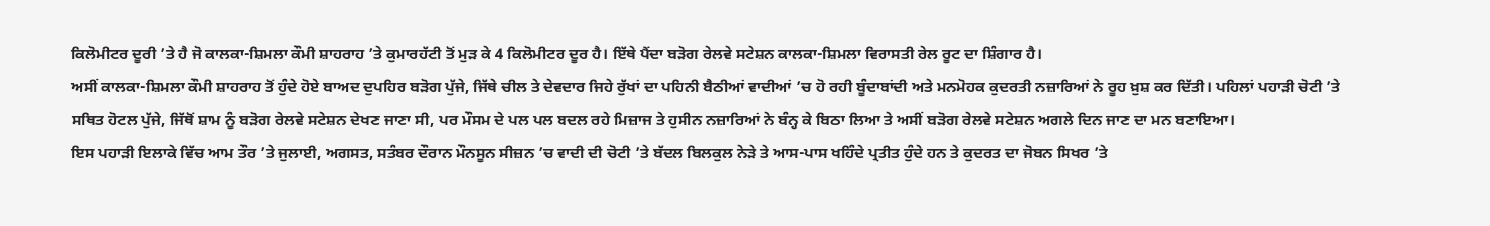ਕਿਲੋਮੀਟਰ ਦੂਰੀ ’ਤੇ ਹੈ ਜੋ ਕਾਲਕਾ-ਸ਼ਿਮਲਾ ਕੌਮੀ ਸ਼ਾਹਰਾਹ ’ਤੇ ਕੁਮਾਰਹੱਟੀ ਤੋਂ ਮੁੜ ਕੇ 4 ਕਿਲੋਮੀਟਰ ਦੂਰ ਹੈ। ਇੱਥੇ ਪੈਂਦਾ ਬੜੋਗ ਰੇਲਵੇ ਸਟੇਸ਼ਨ ਕਾਲਕਾ-ਸ਼ਿਮਲਾ ਵਿਰਾਸਤੀ ਰੇਲ ਰੂਟ ਦਾ ਸ਼ਿੰਗਾਰ ਹੈ।
ਅਸੀਂ ਕਾਲਕਾ-ਸ਼ਿਮਲਾ ਕੌਮੀ ਸ਼ਾਹਰਾਹ ਤੋਂ ਹੁੰਦੇ ਹੋਏ ਬਾਅਦ ਦੁਪਹਿਰ ਬੜੋਗ ਪੁੱਜੇ, ਜਿੱਥੇ ਚੀਲ ਤੇ ਦੇਵਦਾਰ ਜਿਹੇ ਰੁੱਖਾਂ ਦਾ ਪਹਿਨੀ ਬੈਠੀਆਂ ਵਾਦੀਆਂ ’ਚ ਹੋ ਰਹੀ ਬੂੰਦਾਬਾਂਦੀ ਅਤੇ ਮਨਮੋਹਕ ਕੁਦਰਤੀ ਨਜ਼ਾਰਿਆਂ ਨੇ ਰੂਹ ਖ਼ੁਸ਼ ਕਰ ਦਿੱਤੀ। ਪਹਿਲਾਂ ਪਹਾੜੀ ਚੋਟੀ ’ਤੇ ਸਥਿਤ ਹੋਟਲ ਪੁੱਜੇ, ਜਿੱਥੋਂ ਸ਼ਾਮ ਨੂੰ ਬੜੋਗ ਰੇਲਵੇ ਸਟੇਸ਼ਨ ਦੇਖਣ ਜਾਣਾ ਸੀ, ਪਰ ਮੌਸਮ ਦੇ ਪਲ ਪਲ ਬਦਲ ਰਹੇ ਮਿਜ਼ਾਜ ਤੇ ਹੁਸੀਨ ਨਜ਼ਾਰਿਆਂ ਨੇ ਬੰਨ੍ਹ ਕੇ ਬਿਠਾ ਲਿਆ ਤੇ ਅਸੀਂ ਬੜੋਗ ਰੇਲਵੇ ਸਟੇਸ਼ਨ ਅਗਲੇ ਦਿਨ ਜਾਣ ਦਾ ਮਨ ਬਣਾਇਆ।
ਇਸ ਪਹਾੜੀ ਇਲਾਕੇ ਵਿੱਚ ਆਮ ਤੌਰ ’ਤੇ ਜੁਲਾਈ, ਅਗਸਤ, ਸਤੰਬਰ ਦੌਰਾਨ ਮੌਨਸੂਨ ਸੀਜ਼ਨ ’ਚ ਵਾਦੀ ਦੀ ਚੋਟੀ ’ਤੇ ਬੱਦਲ ਬਿਲਕੁਲ ਨੇੜੇ ਤੇ ਆਸ-ਪਾਸ ਖਹਿੰਦੇ ਪ੍ਰਤੀਤ ਹੁੰਦੇ ਹਨ ਤੇ ਕੁਦਰਤ ਦਾ ਜੋਬਨ ਸਿਖਰ ’ਤੇ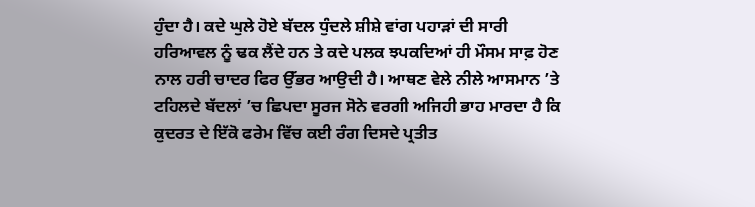ਹੁੰਦਾ ਹੈ। ਕਦੇ ਘੁਲੇ ਹੋਏ ਬੱਦਲ ਧੁੰਦਲੇ ਸ਼ੀਸ਼ੇ ਵਾਂਗ ਪਹਾੜਾਂ ਦੀ ਸਾਰੀ ਹਰਿਆਵਲ ਨੂੰ ਢਕ ਲੈਂਦੇ ਹਨ ਤੇ ਕਦੇ ਪਲਕ ਝਪਕਦਿਆਂ ਹੀ ਮੌਸਮ ਸਾਫ਼ ਹੋਣ ਨਾਲ ਹਰੀ ਚਾਦਰ ਫਿਰ ਉੱਭਰ ਆਉਦੀ ਹੈ। ਆਥਣ ਵੇਲੇ ਨੀਲੇ ਆਸਮਾਨ ’ਤੇ ਟਹਿਲਦੇ ਬੱਦਲਾਂ ’ਚ ਛਿਪਦਾ ਸੂਰਜ ਸੋਨੇ ਵਰਗੀ ਅਜਿਹੀ ਭਾਹ ਮਾਰਦਾ ਹੈ ਕਿ ਕੁਦਰਤ ਦੇ ਇੱਕੋ ਫਰੇਮ ਵਿੱਚ ਕਈ ਰੰਗ ਦਿਸਦੇ ਪ੍ਰਤੀਤ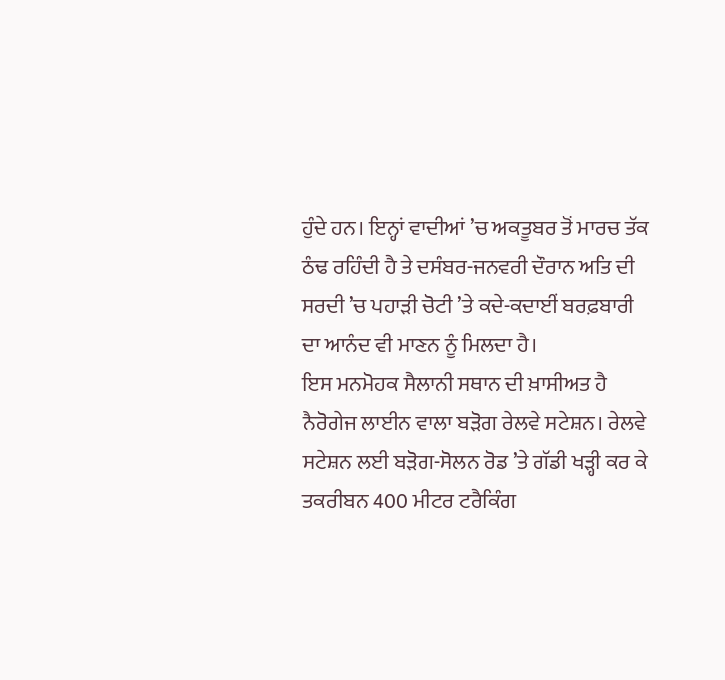ਹੁੰਦੇ ਹਨ। ਇਨ੍ਹਾਂ ਵਾਦੀਆਂ ’ਚ ਅਕਤੂਬਰ ਤੋਂ ਮਾਰਚ ਤੱਕ ਠੰਢ ਰਹਿੰਦੀ ਹੈ ਤੇ ਦਸੰਬਰ-ਜਨਵਰੀ ਦੌਰਾਨ ਅਤਿ ਦੀ ਸਰਦੀ ’ਚ ਪਹਾੜੀ ਚੋਟੀ ’ਤੇ ਕਦੇ-ਕਦਾਈਂ ਬਰਫ਼ਬਾਰੀ ਦਾ ਆਨੰਦ ਵੀ ਮਾਣਨ ਨੂੰ ਮਿਲਦਾ ਹੈ।
ਇਸ ਮਨਮੋਹਕ ਸੈਲਾਨੀ ਸਥਾਨ ਦੀ ਖ਼ਾਸੀਅਤ ਹੈ ਨੈਰੋਗੇਜ ਲਾਈਨ ਵਾਲਾ ਬੜੋਗ ਰੇਲਵੇ ਸਟੇਸ਼ਨ। ਰੇਲਵੇ ਸਟੇਸ਼ਨ ਲਈ ਬੜੋਗ-ਸੋਲਨ ਰੋਡ ’ਤੇ ਗੱਡੀ ਖੜ੍ਹੀ ਕਰ ਕੇ ਤਕਰੀਬਨ 400 ਮੀਟਰ ਟਰੈਕਿੰਗ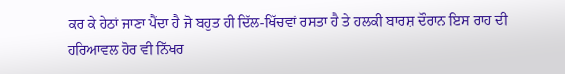ਕਰ ਕੇ ਹੇਠਾਂ ਜਾਣਾ ਪੈਂਦਾ ਹੈ ਜੋ ਬਹੁਤ ਹੀ ਦਿੱਲ-ਖਿੱਚਵਾਂ ਰਸਤਾ ਹੈ ਤੇ ਹਲਕੀ ਬਾਰਸ਼ ਦੌਰਾਨ ਇਸ ਰਾਹ ਦੀ ਹਰਿਆਵਲ ਹੋਰ ਵੀ ਨਿੱਖਰ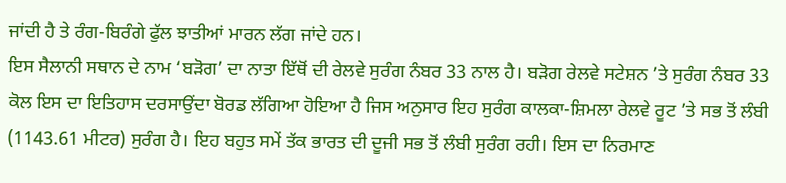ਜਾਂਦੀ ਹੈ ਤੇ ਰੰਗ-ਬਿਰੰਗੇ ਫੁੱਲ ਝਾਤੀਆਂ ਮਾਰਨ ਲੱਗ ਜਾਂਦੇ ਹਨ।
ਇਸ ਸੈਲਾਨੀ ਸਥਾਨ ਦੇ ਨਾਮ ‘ਬੜੋਗ’ ਦਾ ਨਾਤਾ ਇੱਥੋਂ ਦੀ ਰੇਲਵੇ ਸੁਰੰਗ ਨੰਬਰ 33 ਨਾਲ ਹੈ। ਬੜੋਗ ਰੇਲਵੇ ਸਟੇਸ਼ਨ ’ਤੇ ਸੁਰੰਗ ਨੰਬਰ 33 ਕੋਲ ਇਸ ਦਾ ਇਤਿਹਾਸ ਦਰਸਾਉਂਦਾ ਬੋਰਡ ਲੱਗਿਆ ਹੋਇਆ ਹੈ ਜਿਸ ਅਨੁਸਾਰ ਇਹ ਸੁਰੰਗ ਕਾਲਕਾ-ਸ਼ਿਮਲਾ ਰੇਲਵੇ ਰੂਟ ’ਤੇ ਸਭ ਤੋਂ ਲੰਬੀ (1143.61 ਮੀਟਰ) ਸੁਰੰਗ ਹੈ। ਇਹ ਬਹੁਤ ਸਮੇਂ ਤੱਕ ਭਾਰਤ ਦੀ ਦੂਜੀ ਸਭ ਤੋਂ ਲੰਬੀ ਸੁਰੰਗ ਰਹੀ। ਇਸ ਦਾ ਨਿਰਮਾਣ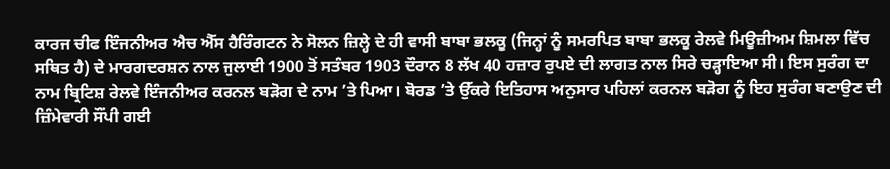ਕਾਰਜ ਚੀਫ ਇੰਜਨੀਅਰ ਐਚ ਐੱਸ ਹੈਰਿੰਗਟਨ ਨੇ ਸੋਲਨ ਜ਼ਿਲ੍ਹੇ ਦੇ ਹੀ ਵਾਸੀ ਬਾਬਾ ਭਲਕੂ (ਜਿਨ੍ਹਾਂ ਨੂੰ ਸਮਰਪਿਤ ਬਾਬਾ ਭਲਕੂ ਰੇਲਵੇ ਮਿਊਜ਼ੀਅਮ ਸ਼ਿਮਲਾ ਵਿੱਚ ਸਥਿਤ ਹੈ) ਦੇ ਮਾਰਗਦਰਸ਼ਨ ਨਾਲ ਜੁਲਾਈ 1900 ਤੋਂ ਸਤੰਬਰ 1903 ਦੌਰਾਨ 8 ਲੱਖ 40 ਹਜ਼ਾਰ ਰੁਪਏ ਦੀ ਲਾਗਤ ਨਾਲ ਸਿਰੇ ਚੜ੍ਹਾਇਆ ਸੀ। ਇਸ ਸੁਰੰਗ ਦਾ ਨਾਮ ਬ੍ਰਿਟਿਸ਼ ਰੇਲਵੇ ਇੰਜਨੀਅਰ ਕਰਨਲ ਬੜੋਗ ਦੇ ਨਾਮ ’ਤੇ ਪਿਆ। ਬੋਰਡ ’ਤੇ ਉੱਕਰੇ ਇਤਿਹਾਸ ਅਨੁਸਾਰ ਪਹਿਲਾਂ ਕਰਨਲ ਬੜੋਗ ਨੂੰ ਇਹ ਸੁਰੰਗ ਬਣਾਉਣ ਦੀ ਜ਼ਿੰਮੇਵਾਰੀ ਸੌਂਪੀ ਗਈ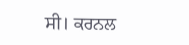ਸੀ। ਕਰਨਲ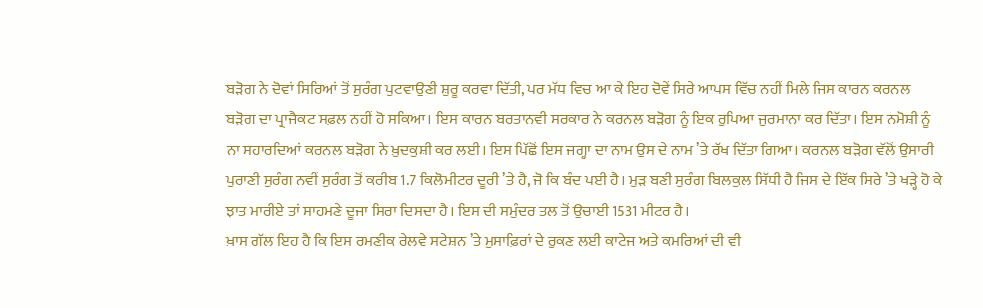ਬੜੋਗ ਨੇ ਦੋਵਾਂ ਸਿਰਿਆਂ ਤੋਂ ਸੁਰੰਗ ਪੁਟਵਾਉਣੀ ਸ਼ੁਰੂ ਕਰਵਾ ਦਿੱਤੀ, ਪਰ ਮੱਧ ਵਿਚ ਆ ਕੇ ਇਹ ਦੋਵੇਂ ਸਿਰੇ ਆਪਸ ਵਿੱਚ ਨਹੀਂ ਮਿਲੇ ਜਿਸ ਕਾਰਨ ਕਰਨਲ ਬੜੋਗ ਦਾ ਪ੍ਰਾਜੈਕਟ ਸਫ਼ਲ ਨਹੀਂ ਹੋ ਸਕਿਆ। ਇਸ ਕਾਰਨ ਬਰਤਾਨਵੀ ਸਰਕਾਰ ਨੇ ਕਰਨਲ ਬੜੋਗ ਨੂੰ ਇਕ ਰੁਪਿਆ ਜੁਰਮਾਨਾ ਕਰ ਦਿੱਤਾ। ਇਸ ਨਮੋਸ਼ੀ ਨੂੰ ਨਾ ਸਹਾਰਦਿਆਂ ਕਰਨਲ ਬੜੋਗ ਨੇ ਖ਼ੁਦਕੁਸ਼ੀ ਕਰ ਲਈ। ਇਸ ਪਿੱਛੋਂ ਇਸ ਜਗ੍ਹਾ ਦਾ ਨਾਮ ਉਸ ਦੇ ਨਾਮ ’ਤੇ ਰੱਖ ਦਿੱਤਾ ਗਿਆ। ਕਰਨਲ ਬੜੋਗ ਵੱਲੋਂ ਉਸਾਰੀ ਪੁਰਾਣੀ ਸੁਰੰਗ ਨਵੀਂ ਸੁਰੰਗ ਤੋਂ ਕਰੀਬ 1.7 ਕਿਲੋਮੀਟਰ ਦੂਰੀ ’ਤੇ ਹੈ, ਜੋ ਕਿ ਬੰਦ ਪਈ ਹੈ। ਮੁੜ ਬਣੀ ਸੁਰੰਗ ਬਿਲਕੁਲ ਸਿੱਧੀ ਹੈ ਜਿਸ ਦੇ ਇੱਕ ਸਿਰੇ ’ਤੇ ਖੜ੍ਹੇ ਹੋ ਕੇ ਝਾਤ ਮਾਰੀਏ ਤਾਂ ਸਾਹਮਣੇ ਦੂਜਾ ਸਿਰਾ ਦਿਸਦਾ ਹੈ। ਇਸ ਦੀ ਸਮੁੰਦਰ ਤਲ ਤੋਂ ਉਚਾਈ 1531 ਮੀਟਰ ਹੈ।
ਖ਼ਾਸ ਗੱਲ ਇਹ ਹੈ ਕਿ ਇਸ ਰਮਣੀਕ ਰੇਲਵੇ ਸਟੇਸ਼ਨ ’ਤੇ ਮੁਸਾਫ਼ਿਰਾਂ ਦੇ ਰੁਕਣ ਲਈ ਕਾਟੇਜ ਅਤੇ ਕਮਰਿਆਂ ਦੀ ਵੀ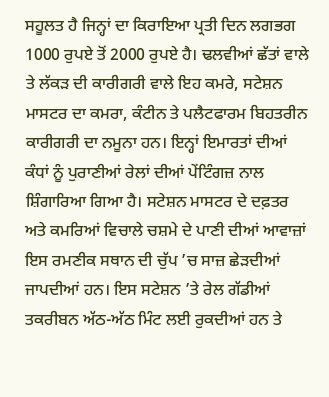ਸਹੂਲਤ ਹੈ ਜਿਨ੍ਹਾਂ ਦਾ ਕਿਰਾਇਆ ਪ੍ਰਤੀ ਦਿਨ ਲਗਭਗ 1000 ਰੁਪਏ ਤੋਂ 2000 ਰੁਪਏ ਹੈ। ਢਲਵੀਆਂ ਛੱਤਾਂ ਵਾਲੇ ਤੇ ਲੱਕੜ ਦੀ ਕਾਰੀਗਰੀ ਵਾਲੇ ਇਹ ਕਮਰੇ, ਸਟੇਸ਼ਨ ਮਾਸਟਰ ਦਾ ਕਮਰਾ, ਕੰਟੀਨ ਤੇ ਪਲੈਟਫਾਰਮ ਬਿਹਤਰੀਨ ਕਾਰੀਗਰੀ ਦਾ ਨਮੂਨਾ ਹਨ। ਇਨ੍ਹਾਂ ਇਮਾਰਤਾਂ ਦੀਆਂ ਕੰਧਾਂ ਨੂੰ ਪੁਰਾਣੀਆਂ ਰੇਲਾਂ ਦੀਆਂ ਪੇਂਟਿੰਗਜ਼ ਨਾਲ ਸ਼ਿੰਗਾਰਿਆ ਗਿਆ ਹੈ। ਸਟੇਸ਼ਨ ਮਾਸਟਰ ਦੇ ਦਫ਼ਤਰ ਅਤੇ ਕਮਰਿਆਂ ਵਿਚਾਲੇ ਚਸ਼ਮੇ ਦੇ ਪਾਣੀ ਦੀਆਂ ਆਵਾਜ਼ਾਂ ਇਸ ਰਮਣੀਕ ਸਥਾਨ ਦੀ ਚੁੱਪ ’ਚ ਸਾਜ਼ ਛੇੜਦੀਆਂ ਜਾਪਦੀਆਂ ਹਨ। ਇਸ ਸਟੇਸ਼ਨ ’ਤੇ ਰੇਲ ਗੱਡੀਆਂ ਤਕਰੀਬਨ ਅੱਠ-ਅੱਠ ਮਿੰਟ ਲਈ ਰੁਕਦੀਆਂ ਹਨ ਤੇ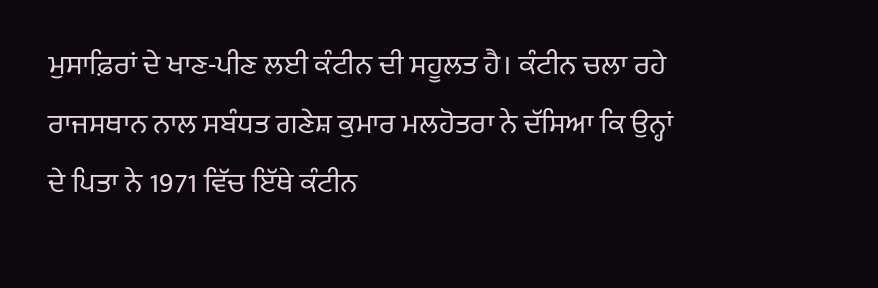ਮੁਸਾਫ਼ਿਰਾਂ ਦੇ ਖਾਣ-ਪੀਣ ਲਈ ਕੰਟੀਨ ਦੀ ਸਹੂਲਤ ਹੈ। ਕੰਟੀਨ ਚਲਾ ਰਹੇ ਰਾਜਸਥਾਨ ਨਾਲ ਸਬੰਧਤ ਗਣੇਸ਼ ਕੁਮਾਰ ਮਲਹੋਤਰਾ ਨੇ ਦੱਸਿਆ ਕਿ ਉਨ੍ਹਾਂ ਦੇ ਪਿਤਾ ਨੇ 1971 ਵਿੱਚ ਇੱਥੇ ਕੰਟੀਨ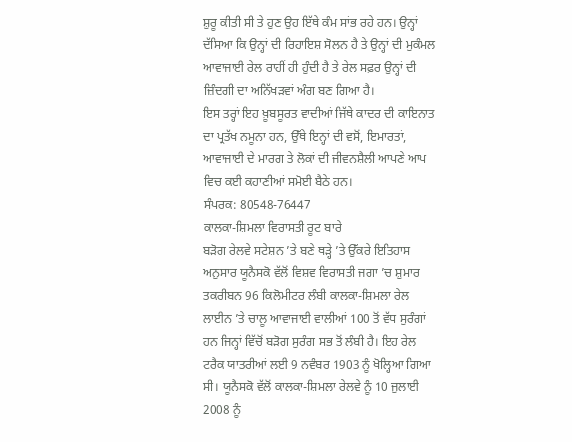ਸ਼ੁਰੂ ਕੀਤੀ ਸੀ ਤੇ ਹੁਣ ਉਹ ਇੱਥੇ ਕੰਮ ਸਾਂਭ ਰਹੇ ਹਨ। ਉਨ੍ਹਾਂ ਦੱਸਿਆ ਕਿ ਉਨ੍ਹਾਂ ਦੀ ਰਿਹਾਇਸ਼ ਸੋਲਨ ਹੈ ਤੇ ਉਨ੍ਹਾਂ ਦੀ ਮੁਕੰਮਲ ਆਵਾਜਾਈ ਰੇਲ ਰਾਹੀਂ ਹੀ ਹੁੰਦੀ ਹੈ ਤੇ ਰੇਲ ਸਫ਼ਰ ਉਨ੍ਹਾਂ ਦੀ ਜ਼ਿੰਦਗੀ ਦਾ ਅਨਿੱਖੜਵਾਂ ਅੰਗ ਬਣ ਗਿਆ ਹੈ।
ਇਸ ਤਰ੍ਹਾਂ ਇਹ ਖ਼ੂਬਸੂਰਤ ਵਾਦੀਆਂ ਜਿੱਥੇ ਕਾਦਰ ਦੀ ਕਾਇਨਾਤ ਦਾ ਪ੍ਰਤੱਖ ਨਮੂਨਾ ਹਨ, ਉੱਥੇ ਇਨ੍ਹਾਂ ਦੀ ਵਸੋਂ, ਇਮਾਰਤਾਂ, ਆਵਾਜਾਈ ਦੇ ਮਾਰਗ ਤੇ ਲੋਕਾਂ ਦੀ ਜੀਵਨਸ਼ੈਲੀ ਆਪਣੇ ਆਪ ਵਿਚ ਕਈ ਕਹਾਣੀਆਂ ਸਮੋਈ ਬੈਠੇ ਹਨ।
ਸੰਪਰਕ: 80548-76447
ਕਾਲਕਾ-ਸ਼ਿਮਲਾ ਵਿਰਾਸਤੀ ਰੂਟ ਬਾਰੇ
ਬੜੋਗ ਰੇਲਵੇ ਸਟੇਸ਼ਨ ’ਤੇ ਬਣੇ ਥੜ੍ਹੇ ’ਤੇ ਉੱਕਰੇ ਇਤਿਹਾਸ ਅਨੁਸਾਰ ਯੂਨੈਸਕੋ ਵੱਲੋਂ ਵਿਸ਼ਵ ਵਿਰਾਸਤੀ ਜਗਾ ’ਚ ਸ਼ੁਮਾਰ ਤਕਰੀਬਨ 96 ਕਿਲੋਮੀਟਰ ਲੰਬੀ ਕਾਲਕਾ-ਸ਼ਿਮਲਾ ਰੇਲ ਲਾਈਨ ’ਤੇ ਚਾਲੂ ਆਵਾਜਾਈ ਵਾਲੀਆਂ 100 ਤੋਂ ਵੱਧ ਸੁਰੰਗਾਂ ਹਨ ਜਿਨ੍ਹਾਂ ਵਿੱਚੋਂ ਬੜੋਗ ਸੁਰੰਗ ਸਭ ਤੋਂ ਲੰਬੀ ਹੈ। ਇਹ ਰੇਲ ਟਰੈਕ ਯਾਤਰੀਆਂ ਲਈ 9 ਨਵੰਬਰ 1903 ਨੂੰ ਖੋਲ੍ਹਿਆ ਗਿਆ ਸੀ। ਯੂਨੈਸਕੋ ਵੱਲੋਂ ਕਾਲਕਾ-ਸ਼ਿਮਲਾ ਰੇਲਵੇ ਨੂੰ 10 ਜੁਲਾਈ 2008 ਨੂੰ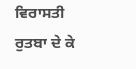ਵਿਰਾਸਤੀ ਰੁਤਬਾ ਦੇ ਕੇ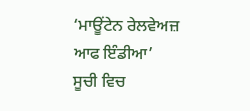‘ਮਾਊਂਟੇਨ ਰੇਲਵੇਅਜ਼ ਆਫ ਇੰਡੀਆ’ ਸੂਚੀ ਵਿਚ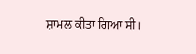ਸ਼ਾਮਲ ਕੀਤਾ ਗਿਆ ਸੀ।